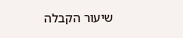שיעור הקבלה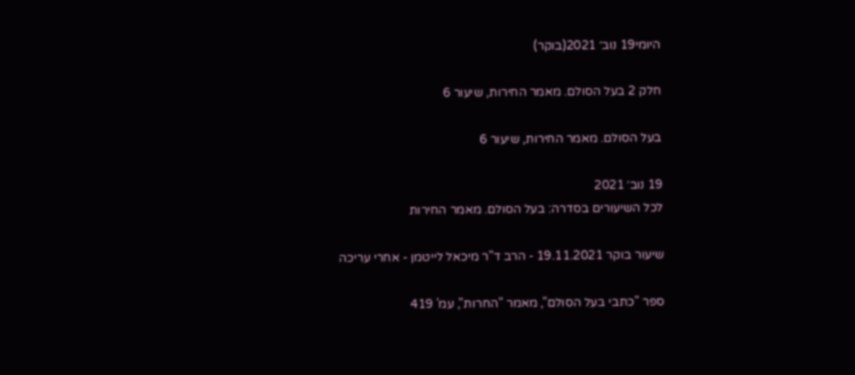היומי19 נוב׳ 2021(בוקר)

חלק 2 בעל הסולם. מאמר החירות, שיעור 6

בעל הסולם. מאמר החירות, שיעור 6

19 נוב׳ 2021
לכל השיעורים בסדרה: בעל הסולם. מאמר החירות

שיעור בוקר 19.11.2021 - הרב ד"ר מיכאל לייטמן - אחרי עריכה

ספר "כתבי בעל הסולם", מאמר "החרות", עמ' 419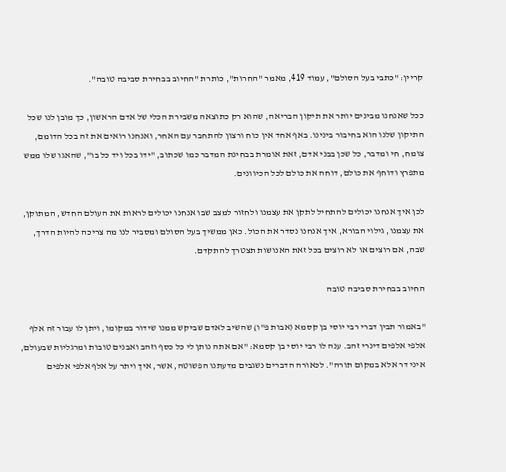קריין: "כתבי בעל הסולם", עמוד 419, מאמר "החרות", כותרת "החיוב בבחירת סביבה טובה".

ככל שאנחנו מבינים יותר את תיקון הבריאה, שהוא רק כתוצאה משבירת הכלי של אדם הראשון, כך מובן לנו שכל התיקון שלנו הוא בחיבור בינינו. באף אחד אין כוח ורצון להתחבר עם האחר, ואנחנו רואים את זה בכל הדומם, צומח, חי ומדבר, כל שכן בבני אדם, זאת אומרת בבחינת המדבר כמו שכתוב, "ידו בכל ויד כל בו", שהאגו שלו ממש מתפרץ ודוחף את כולם, דוחה את כולם לכל הכיוונים.

לכן איך אנחנו יכולים להתחיל לתקן את עצמנו ולחזור למצב שבו אנחנו יכולים לראות את העולם החדש, המתוקן, את עצמנו, גילוי הבורא, איך אנחנו נסדר את הכול. כאן ממשיך בעל הסולם ומסביר לנו מה צריכה להיות הדרך, שבה, אם רוצים או לא רוצים בכל זאת האנושות תצטרך להתקדם.

החיוב בבחירת סביבה טובה

"באמור תבין דברי רבי יוסי בן קסמא (אבות פ"ו) שהשיב לאדם שביקש ממנו שידור במקומו, ויתן לו עבור זה אלף אלפי אלפים דינרי זהב. ענה לו רבי יוסי בן קסמא: "אם אתה נותן לי כל כסף וזהב ואבנים טובות ומרגליות שבעולם, איני דר אלא במקום תורה". לכאורה הדברים נשגבים מדעתנו הפשוטה, אשר, איך ויתר על אלף אלפי אלפים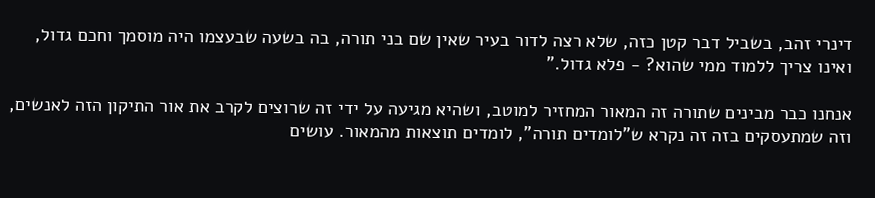דינרי זהב, בשביל דבר קטן כזה, שלא רצה לדור בעיר שאין שם בני תורה, בה בשעה שבעצמו היה מוסמך וחכם גדול, ואינו צריך ללמוד ממי שהוא? - פלא גדול."

אנחנו כבר מבינים שתורה זה המאור המחזיר למוטב, ושהיא מגיעה על ידי זה שרוצים לקרב את אור התיקון הזה לאנשים, וזה שמתעסקים בזה זה נקרא ש"לומדים תורה", לומדים תוצאות מהמאור. עושים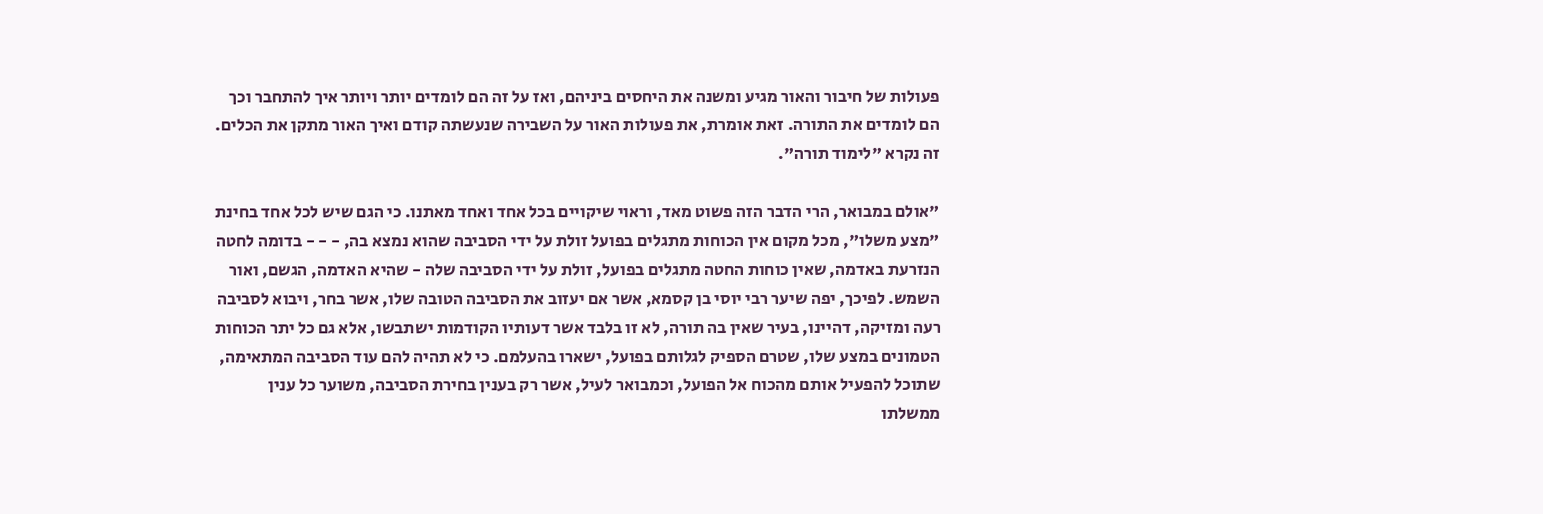פעולות של חיבור והאור מגיע ומשנה את היחסים ביניהם, ואז על זה הם לומדים יותר ויותר איך להתחבר וכך הם לומדים את התורה. זאת אומרת, את פעולות האור על השבירה שנעשתה קודם ואיך האור מתקן את הכלים. זה נקרא "לימוד תורה".

"אולם במבואר, הרי הדבר הזה פשוט מאד, וראוי שיקויים בכל אחד ואחד מאתנו. כי הגם שיש לכל אחד בחינת "מצע משלו", מכל מקום אין הכוחות מתגלים בפועל זולת על ידי הסביבה שהוא נמצא בה, - - - בדומה לחטה הנזרעת באדמה, שאין כוחות החטה מתגלים בפועל, זולת על ידי הסביבה שלה - שהיא האדמה, הגשם, ואור השמש. לפיכך, יפה שיער רבי יוסי בן קסמא, אשר אם יעזוב את הסביבה הטובה שלו, אשר בחר, ויבוא לסביבה רעה ומזיקה, דהיינו, בעיר שאין בה תורה, לא זו בלבד אשר דעותיו הקודמות ישתבשו, אלא גם כל יתר הכוחות הטמונים במצע שלו, שטרם הספיק לגלותם בפועל, ישארו בהעלמם. כי לא תהיה להם עוד הסביבה המתאימה, שתוכל להפעיל אותם מהכוח אל הפועל, וכמבואר לעיל, אשר רק בענין בחירת הסביבה, משוער כל ענין ממשלתו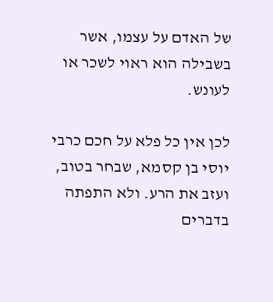של האדם על עצמו, אשר בשבילה הוא ראוי לשכר או לעונש.

לכן אין כל פלא על חכם כרבי יוסי בן קסמא, שבחר בטוב, ועזב את הרע. ולא התפתה בדברים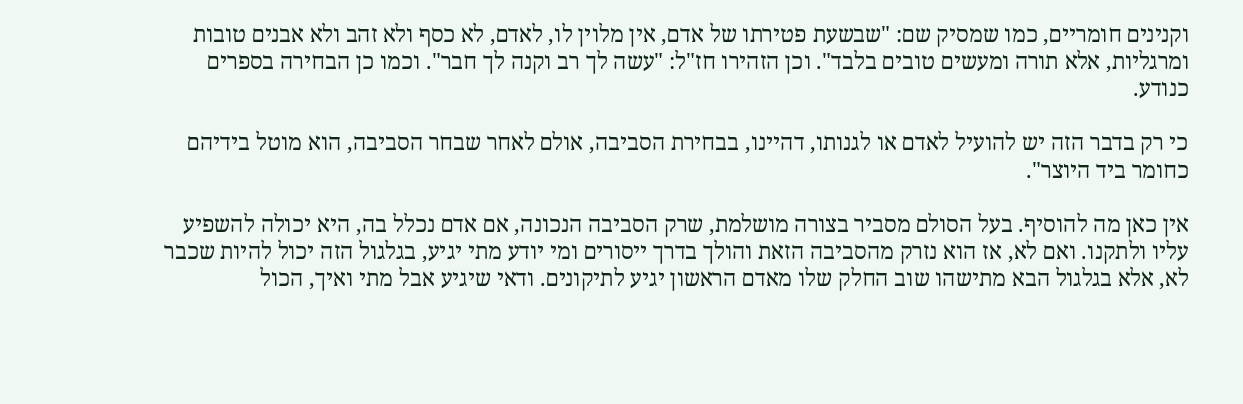וקנינים חומריים, כמו שמסיק שם: "שבשעת פטירתו של אדם, אין מלוין לו, לאדם, לא כסף ולא זהב ולא אבנים טובות ומרגליות, אלא תורה ומעשים טובים בלבד". וכן הזהירו חז"ל: "עשה לך רב וקנה לך חבר". וכמו כן הבחירה בספרים כנודע.

כי רק בדבר הזה יש להועיל לאדם או לגנותו, דהיינו, בבחירת הסביבה, אולם לאחר שבחר הסביבה, הוא מוטל בידיהם כחומר ביד היוצר".

אין כאן מה להוסיף. בעל הסולם מסביר בצורה מושלמת, שרק הסביבה הנכונה, אם אדם נכלל בה, היא יכולה להשפיע עליו ולתקנו. ואם לא, אז הוא נזרק מהסביבה הזאת והולך בדרך ייסורים ומי יודע מתי יגיע, בגלגול הזה יכול להיות שכבר לא, אלא בגלגול הבא מתישהו שוב החלק שלו מאדם הראשון יגיע לתיקונים. ודאי שיגיע אבל מתי ואיך, הכול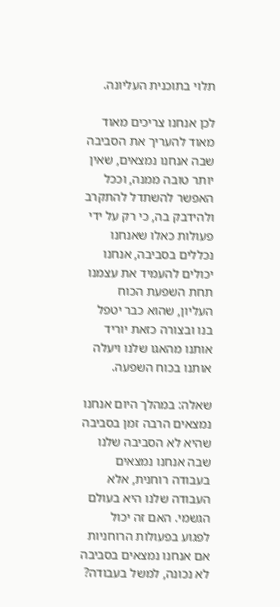תלוי בתוכנית העליונה.

לכן אנחנו צריכים מאוד מאוד להעריך את הסביבה שבה אנחנו נמצאים, שאין יותר טובה ממנה, וככל האפשר להשתדל להתקרב ולהידבק בה, כי רק על ידי פעולות כאלו שאנחנו נכללים בסביבה, אנחנו יכולים להעמיד את עצמנו תחת השפעת הכוח העליון, שהוא כבר יטפל בנו ובצורה כזאת יוריד אותנו מהאגו שלנו ויעלה אותנו בכוח השפעה.

שאלה: במהלך היום אנחנו נמצאים הרבה זמן בסביבה שהיא לא הסביבה שלנו שבה אנחנו נמצאים בעבודה רוחנית, אלא העבודה שלנו היא בעולם הגשמי. האם זה יכול לפגוע בפעולות הרוחניות אם אנחנו נמצאים בסביבה לא נכונה, למשל בעבודה?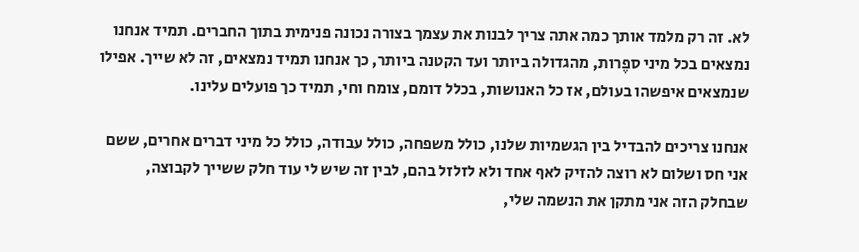לא. זה רק מלמד אותך כמה אתה צריך לבנות את עצמך בצורה נכונה פנימית בתוך החברים. תמיד אנחנו נמצאים בכל מיני ספֶרות, מהגדולה ביותר ועד הקטנה ביותר, כך אנחנו תמיד נמצאים, זה לא שייך. אפילו שנמצאים איפשהו בעולם, אז כל האנושות, בכלל דומם, צומח וחי, תמיד כך פועלים עלינו.

אנחנו צריכים להבדיל בין הגשמיות שלנו, כולל משפחה, כולל עבודה, כולל כל מיני דברים אחרים, ששם אני חס ושלום לא רוצה להזיק לאף אחד ולא לזלזל בהם, לבין זה שיש לי עוד חלק ששייך לקבוצה, שבחלק הזה אני מתקן את הנשמה שלי,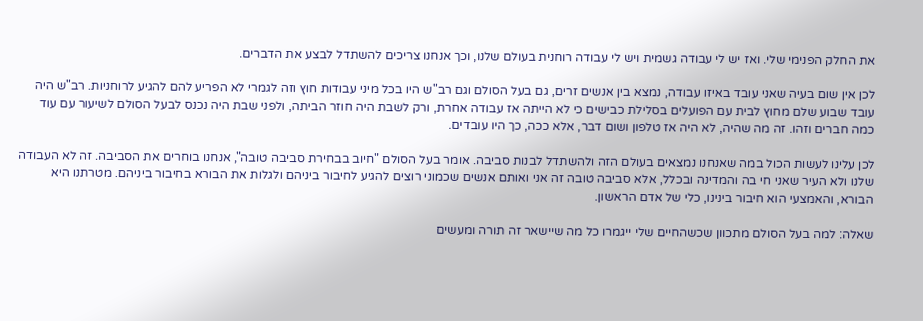את החלק הפנימי שלי. ואז יש לי עבודה גשמית ויש לי עבודה רוחנית בעולם שלנו, וכך אנחנו צריכים להשתדל לבצע את הדברים.

לכן אין שום בעיה שאני עובד באיזו עבודה, נמצא בין אנשים זרים, גם בעל הסולם וגם רב"ש היו בכל מיני עבודות חוץ וזה לגמרי לא הפריע להם להגיע לרוחניות. רב"ש היה עובד שבוע שלם מחוץ לבית עם הפועלים בסלילת כבישים כי לא הייתה אז עבודה אחרת, ורק לשבת היה חוזר הביתה, ולפני שבת היה נכנס לבעל הסולם לשיעור עם עוד כמה חברים וזהו. זה מה שהיה, לא היה אז טלפון ושום דבר, אלא ככה, כך היו עובדים.

לכן עלינו לעשות הכול במה שאנחנו נמצאים בעולם הזה ולהשתדל לבנות סביבה. אומר בעל הסולם "חיוב בבחירת סביבה טובה", אנחנו בוחרים את הסביבה. זה לא העבודה שלנו ולא העיר שאני חי בה והמדינה ובכלל, אלא סביבה טובה זה אני ואותם אנשים שכמוני רוצים להגיע לחיבור ביניהם ולגלות את הבורא בחיבור ביניהם. מטרתנו היא הבורא, והאמצעי הוא חיבור בינינו, כלי של אדם הראשון.

שאלה: למה בעל הסולם מתכוון שכשהחיים שלי ייגמרו כל מה שיישאר זה תורה ומעשים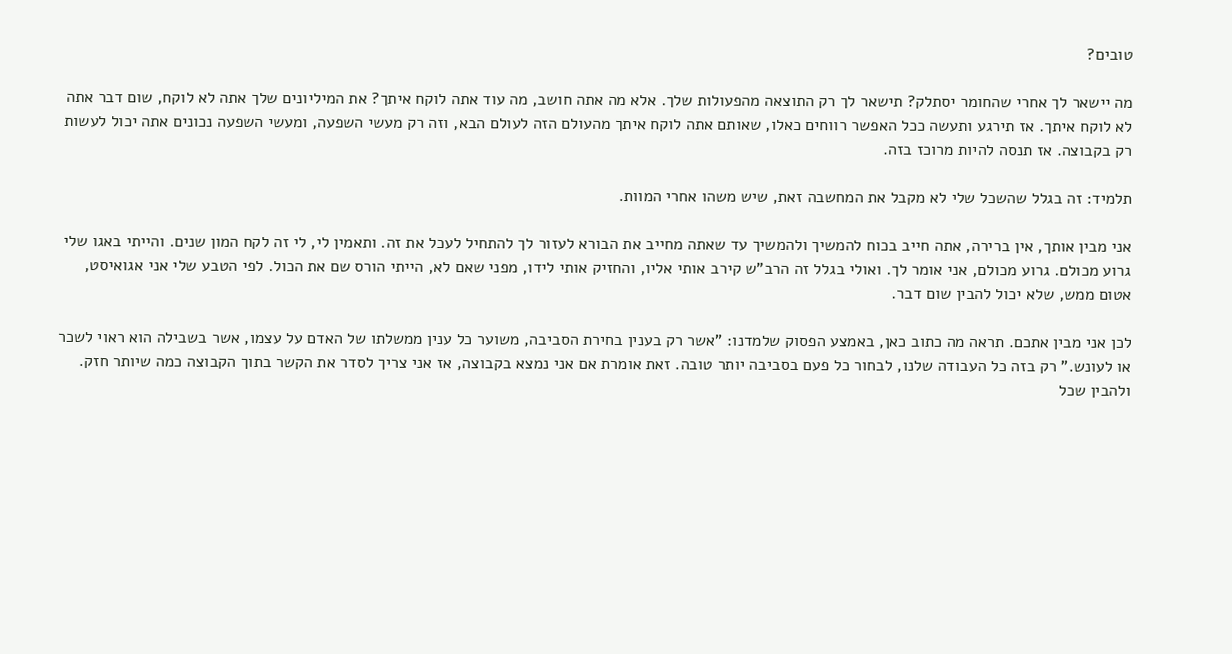טובים?

מה יישאר לך אחרי שהחומר יסתלק? תישאר לך רק התוצאה מהפעולות שלך. אלא מה אתה חושב, מה עוד אתה לוקח איתך? את המיליונים שלך אתה לא לוקח, שום דבר אתה לא לוקח איתך. אז תירגע ותעשה ככל האפשר רווחים כאלו, שאותם אתה לוקח איתך מהעולם הזה לעולם הבא, וזה רק מעשי השפעה, ומעשי השפעה נכונים אתה יכול לעשות רק בקבוצה. אז תנסה להיות מרוכז בזה.

תלמיד: זה בגלל שהשכל שלי לא מקבל את המחשבה זאת, שיש משהו אחרי המוות.

אני מבין אותך, אין ברירה, אתה חייב בכוח להמשיך ולהמשיך עד שאתה מחייב את הבורא לעזור לך להתחיל לעכל את זה. ותאמין לי, לי זה לקח המון שנים. והייתי באגו שלי גרוע מכולם. גרוע מכולם, אני אומר לך. ואולי בגלל זה הרב"ש קירב אותי אליו, והחזיק אותי לידו, מפני שאם לא, הייתי הורס שם את הכול. לפי הטבע שלי אני אגואיסט, אטום ממש, שלא יכול להבין שום דבר.

לכן אני מבין אתכם. תראה מה כתוב כאן, באמצע הפסוק שלמדנו: "אשר רק בענין בחירת הסביבה, משוער כל ענין ממשלתו של האדם על עצמו, אשר בשבילה הוא ראוי לשכר או לעונש." רק בזה כל העבודה שלנו, לבחור כל פעם בסביבה יותר טובה. זאת אומרת אם אני נמצא בקבוצה, אז אני צריך לסדר את הקשר בתוך הקבוצה כמה שיותר חזק. ולהבין שכל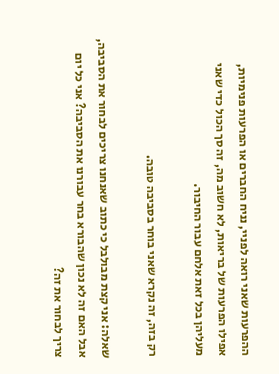ההפרעות שאני רואה לפניי, נניח החברים או הפרעות פנימיות, אפילו הפרעות של בריאות, לא חשוב מה, זה סך הכול כדי שאני מעליהן בכל זאת אלחם עבור החיבור.

רק בזה, זה נקרא שאני בוחר בסביבה טובה.

שאלה: אני קצת מבולבל כי כתוב שאנחנו צריכים לבחור את הסביבה, אבל האם זה לא נכון שהבורא בחר עבורנו את הסביבה? אני כל יום צריך לבחור את זה?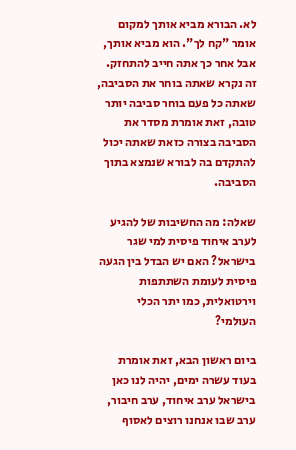לא. הבורא מביא אותך למקום אומר "קח לך". הוא מביא אותך, אבל אחר כך אתה חייב להתחזק. זה נקרא שאתה בוחר את הסביבה, שאתה כל פעם בוחר סביבה יותר טובה, זאת אומרת מסדר את הסביבה בצורה כזאת שאתה יכול להתקדם בה לבורא שנמצא בתוך הסביבה.

שאלה: מה החשיבות של להגיע לערב איחוד פיסית למי שגר בישראל? האם יש הבדל בין הגעה פיסית לעומת השתתפות וירטואלית, כמו יתר הכלי העולמי?

ביום ראשון הבא, זאת אומרת בעוד עשרה ימים, יהיה לנו כאן בישראל ערב איחוד, ערב חיבור, ערב שבו אנחנו רוצים לאסוף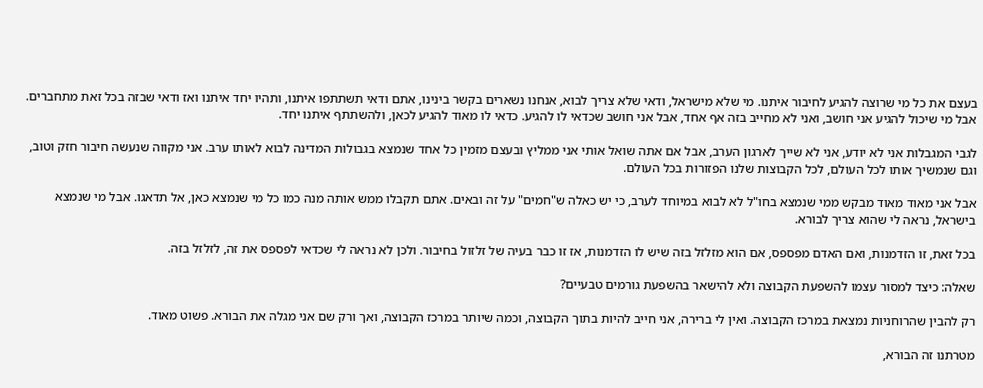בעצם את כל מי שרוצה להגיע לחיבור איתנו. מי שלא מישראל, ודאי שלא צריך לבוא, אנחנו נשארים בקשר בינינו, אתם ודאי תשתתפו איתנו, ותהיו יחד איתנו ואז ודאי שבזה בכל זאת מתחברים. אבל מי שיכול להגיע אני חושב, ואני לא מחייב בזה אף אחד, אבל אני חושב שכדאי לו להגיע. כדאי לו מאוד להגיע לכאן, ולהשתתף איתנו יחד.

לגבי המגבלות אני לא יודע, אני לא שייך לארגון הערב, אבל אם אתה שואל אותי אני ממליץ ובעצם מזמין כל אחד שנמצא בגבולות המדינה לבוא לאותו ערב. אני מקווה שנעשה חיבור חזק וטוב, וגם שנמשיך אותו לכל העולם, לכל הקבוצות שלנו הפזורות בכל העולם.

אבל אני מאוד מאוד מבקש ממי שנמצא בחו"ל לא לבוא במיוחד לערב, כי יש כאלה ש"חמים" על זה ובאים. אתם תקבלו ממש אותה מנה כמו כל מי שנמצא כאן, אל תדאגו. אבל מי שנמצא בישראל, נראה לי שהוא צריך לבורא.

בכל זאת, זו הזדמנות, ואם האדם מפספס, אם הוא מזלזל בזה שיש לו הזדמנות, אז זו כבר בעיה של זלזול בחיבור. ולכן לא נראה לי שכדאי לפספס את זה, לזלזל בזה.

שאלה: כיצד למסור עצמו להשפעת הקבוצה ולא להישאר בהשפעת גורמים טבעיים?

רק להבין שהרוחניות נמצאת במרכז הקבוצה. ואין לי ברירה, אני חייב להיות בתוך הקבוצה, וכמה שיותר במרכז הקבוצה, ואך ורק שם אני מגלה את הבורא. פשוט מאוד.

מטרתנו זה הבורא,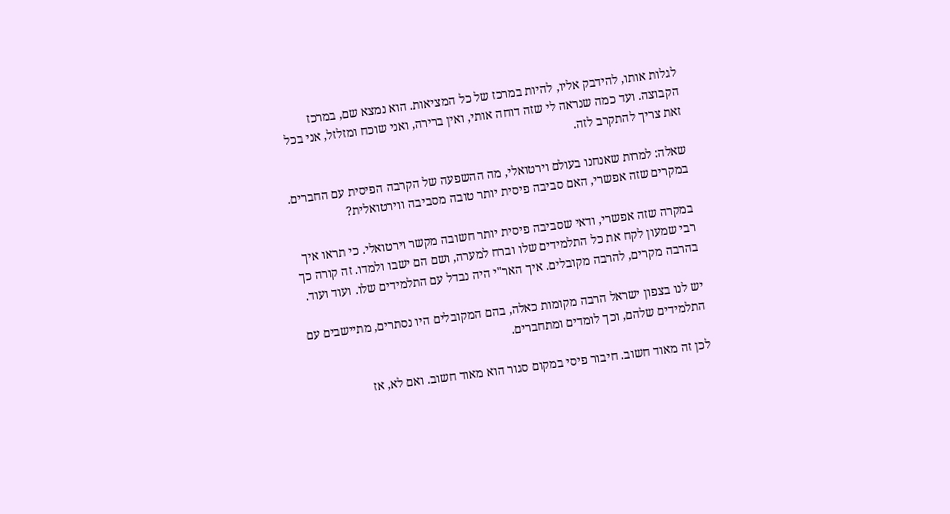לגלות אותו, להידבק אליו, להיות במרכז של כל המציאות. הוא נמצא שם, במרכז הקבוצה. ועד כמה שנראה לי שזה דוחה אותי, ואין ברירה, ואני שוכח ומזלזל, אני בכל זאת צריך להתקרב לזה.

שאלה: למרות שאנחנו בעולם וירטואלי, מה ההשפעה של הקרבה הפיסית עם החברים. במקרים שזה אפשרי, האם סביבה פיסית יותר טובה מסביבה ווירטואלית?

במקרה שזה אפשרי, ודאי שסביבה פיסית יותר חשובה מקשר וירטואלי. כי תראו איך רבי שמעון לקח את כל התלמידים שלו וברח למערה, ושם הם ישבו ולמדו. זה קורה כך בהרבה מקרים, להרבה מקובלים. איך האר"י היה נבדל עם התלמידים שלו. ועוד ועוד.

יש לנו בצפון ישראל הרבה מקומות כאלה, בהם המקובלים היו נסתרים, מתיישבים עם התלמידים שלהם, וכך לומדים ומתחברים.

לכן זה מאוד חשוב. חיבור פיסי במקום סגור הוא מאוד חשוב. ואם לא, אז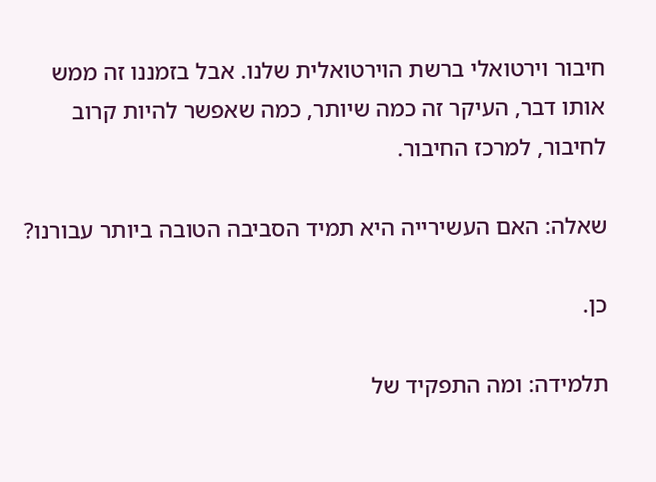חיבור וירטואלי ברשת הוירטואלית שלנו. אבל בזמננו זה ממש אותו דבר, העיקר זה כמה שיותר, כמה שאפשר להיות קרוב לחיבור, למרכז החיבור.

שאלה: האם העשירייה היא תמיד הסביבה הטובה ביותר עבורנו?

כן.

תלמידה: ומה התפקיד של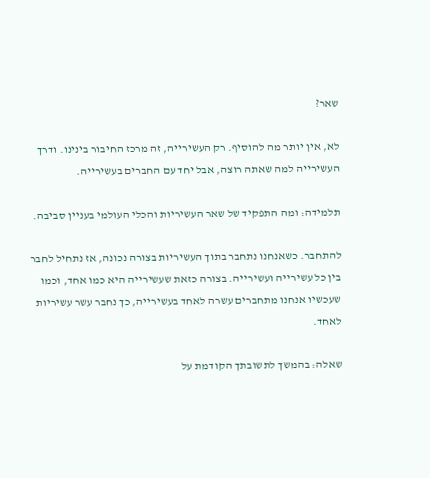שאר?

לא, אין יותר מה להוסיף. רק העשירייה, זה מרכז החיבור בינינו. ודרך העשירייה למה שאתה רוצה, אבל יחד עם החברים בעשירייה.

תלמידה: ומה התפקיד של שאר העשיריות והכלי העולמי בעניין סביבה.

להתחבר. כשאנחנו נתחבר בתוך העשיריות בצורה נכונה, אז נתחיל לחבר בין כל עשירייה ועשירייה. בצורה כזאת שעשירייה היא כמו אחד, וכמו שעכשיו אנחנו מתחברים עשרה לאחד בעשירייה, כך נחבר עשר עשיריות לאחד.

שאלה: בהמשך לתשובתך הקודמת על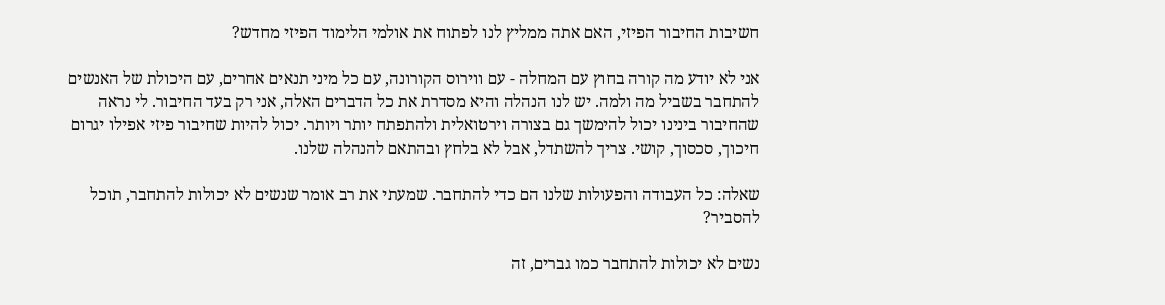חשיבות החיבור הפיזי, האם אתה ממליץ לנו לפתוח את אולמי הלימוד הפיזי מחדש?

אני לא יודע מה קורה בחוץ עם המחלה - עם ווירוס הקורונה, עם כל מיני תנאים אחרים, עם היכולת של האנשים להתחבר בשביל מה ולמה. יש לנו הנהלה והיא מסדרת את כל הדברים האלה, אני רק בעד החיבור. לי נראה שהחיבור בינינו יכול להימשך גם בצורה וירטואלית ולהתפתח יותר ויותר. יכול להיות שחיבור פיזי אפילו יגרום חיכוך, סכסוך, קושי. צריך להשתדל, אבל לא בלחץ ובהתאם להנהלה שלנו.

שאלה: כל העבודה והפעולות שלנו הם כדי להתחבר. שמעתי את רב אומר שנשים לא יכולות להתחבר, תוכל להסביר?

נשים לא יכולות להתחבר כמו גברים, זה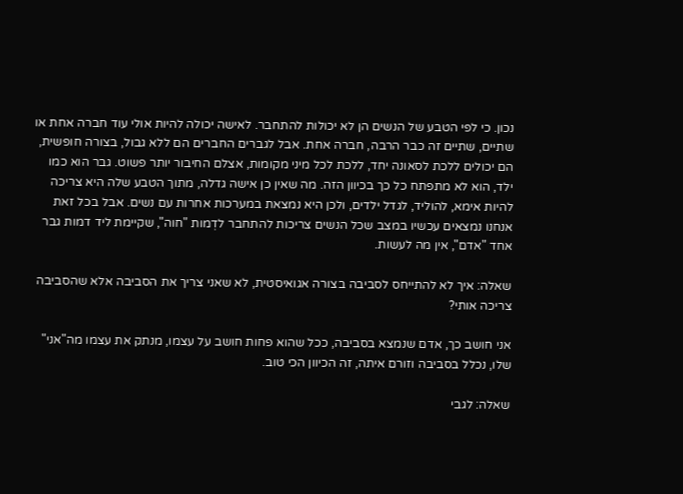נכון. כי לפי הטבע של הנשים הן לא יכולות להתחבר. לאישה יכולה להיות אולי עוד חברה אחת או שתיים, שתיים זה כבר הרבה, חברה אחת. אבל לגברים החברים הם ללא גבול, בצורה חופשית, הם יכולים ללכת לסאונה יחד, ללכת לכל מיני מקומות, אצלם החיבור יותר פשוט. גבר הוא כמו ילד, הוא לא מתפתח כל כך בכיוון הזה. מה שאין כן אישה גדלה, מתוך הטבע שלה היא צריכה להיות אימא, להוליד, לגדל ילדים, ולכן היא נמצאת במערכות אחרות עם נשים. אבל בכל זאת אנחנו נמצאים עכשיו במצב שכל הנשים צריכות להתחבר לדְמות "חוה", שקיימת ליד דמות גבר אחד "אדם", אין מה לעשות.

שאלה: איך לא להתייחס לסביבה בצורה אגואיסטית, לא שאני צריך את הסביבה אלא שהסביבה צריכה אותי?

אני חושב כך, אדם שנמצא בסביבה, ככל שהוא פחות חושב על עצמו, מנתק את עצמו מה"אני" שלו, נכלל בסביבה וזורם איתה, זה הכיוון הכי טוב.

שאלה: לגבי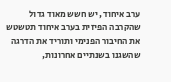ערב איחוד, יש חשש מאוד גדול שהקרבה הפיזית בערב איחוד תטשטש את החיבור הפנימי ותוריד את הדרגה שהשגנו בשנתיים אחרונות,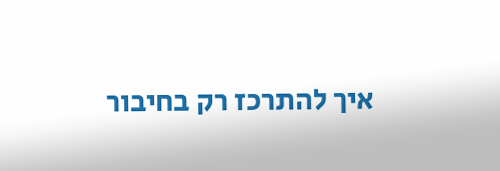איך להתרכז רק בחיבור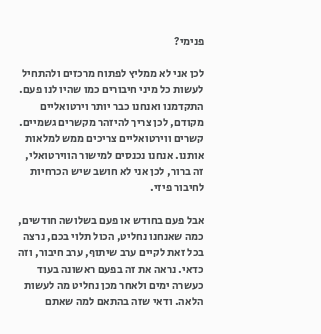פנימי?

לכן אני לא ממליץ לפתוח מרכזים ולהתחיל לעשות כל מיני חיבורים כמו שהיו לנו פעם. התקדמנו ואנחנו כבר יותר וירטואליים מקודם, לכן צריך להיזהר מקשרים גשמיים. קשרים ווירטואליים צריכים ממש למלאות אותנו. אנחנו נכנסים למישור הווירטואלי, זה ברור, לכן אני לא חושב שיש הכרחיות לחיבור פיזי.

אבל פעם בחודש או פעם בשלושה חודשים, כמה שאנחנו נחליט, הכול תלוי בכם, נרצה בכל זאת לקיים ערב שיתוף, ערב חיבור, וזה כדאי. נראה את זה בפעם ראשונה בעוד כעשרה ימים ולאחר מכן נחליט מה לעשות הלאה. ודאי שזה בהתאם למה שאתם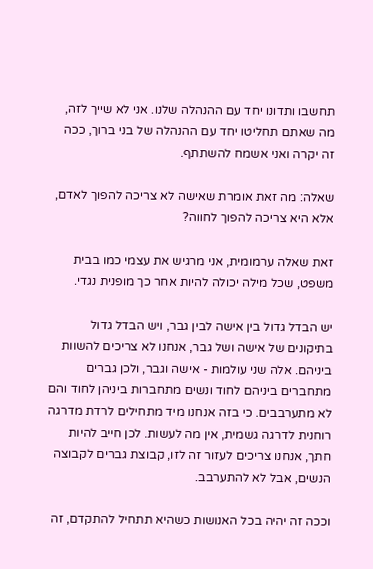תחשבו ותדונו יחד עם ההנהלה שלנו. אני לא שייך לזה, מה שאתם תחליטו יחד עם ההנהלה של בני ברוך, ככה זה יקרה ואני אשמח להשתתף.

שאלה: מה זאת אומרת שאישה לא צריכה להפוך לאדם, אלא היא צריכה להפוך לחווה?

זאת שאלה ערמומית, אני מרגיש את עצמי כמו בבית משפט, שכל מילה יכולה להיות אחר כך מופנית נגדי.

יש הבדל גדול בין אישה לבין גבר, ויש הבדל גדול בתיקונים של אישה ושל גבר, אנחנו לא צריכים להשוות ביניהם. אלה שני עולמות - אישה וגבר, ולכן גברים מתחברים ביניהם לחוד ונשים מתחברות ביניהן לחוד והם לא מתערבבים. כי בזה אנחנו מיד מתחילים לרדת מדרגה רוחנית לדרגה גשמית, אין מה לעשות. לכן חייב להיות חתך, אנחנו צריכים לעזור זה לזו, קבוצת גברים לקבוצה הנשים, אבל לא להתערבב.

וככה זה יהיה בכל האנושות כשהיא תתחיל להתקדם, זה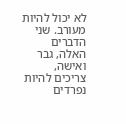לא יכול להיות מעורב. שני הדברים האלה, גבר ואישה, צריכים להיות נפרדים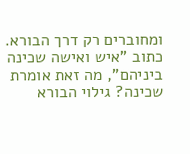ומחוברים רק דרך הבורא. כתוב "איש ואישה שכינה ביניהם", מה זאת אומרת שכינה? גילוי הבורא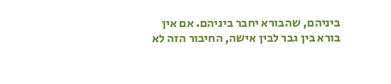ביניהם, שהבורא יחבר ביניהם. אם אין בורא בין גבר לבין אישה, החיבור הזה לא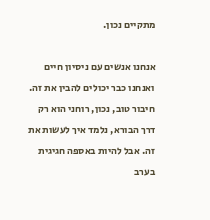מתקיים נכון.

אנחנו אנשים עם ניסיון חיים ואנחנו כבר יכולים להבין את זה. חיבור טוב, נכון, רוחני הוא רק דרך הבורא, נלמד איך לעשות את זה. אבל להיות באספה חגיגית בערב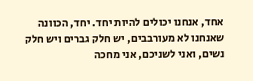אחד, אנחנו יכולים להיות יחד. יחד, הכוונה שאנחנו לא מעורבבים, יש חלק גברים ויש חלק נשים, ואני לשניכם, אני מחכה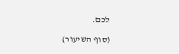לכם.

(סוף השיעור)